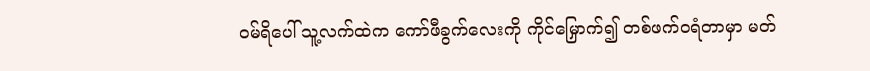ဝမ်ရိပေါ် သူ့လက်ထဲက ကော်ဖီခွက်လေးကို ကိုင်မြှောက်၍ တစ်ဖက်ဝရံတာမှာ မတ်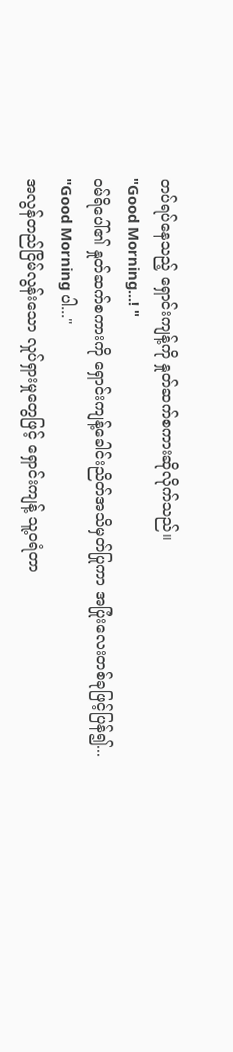တပ်ရပ်နေသည့် ရှောင်းကျန့်ကို နှုတ်ဆက်စကားဆိုလိုက်သည်။
"Good Morning...! "
ဝမ်ရိပေါ်၏ နှုတ်ဆက်စကားကို ရှောင်းကျန့်ခေါင်းညိတ်အသိမှတ်ပြုကာ အပြုံးလေးတစ်ခုဖြင့်ပြန်၍...
"Good Morning ပါ..."
အလွန်တည်ငြိမ်လွန်းသော လှုပ်ရှားမှုတွေဖြင့် ရှောင်းကျန့် သူ့ဝရံတာ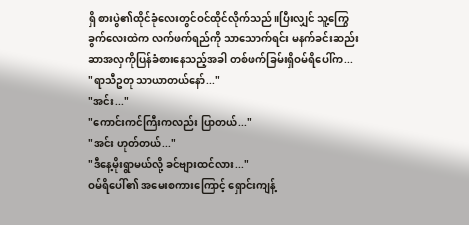ရှိ စားပွဲ၏ထိုင်ခုံလေးတွင်ဝင်ထိုင်လိုက်သည်။ပြီးလျှင် သူ့ကြွေခွက်လေးထဲက လက်ဖက်ရည်ကို သာသောက်ရင်း မနက်ခင်းဆည်း ဆာအလှကိုပြန်ခံစားနေသည့်အခါ တစ်ဖက်ခြမ်းရှိဝမ်ရိပေါ်က...
"ရာသီဥတု သာယာတယ်နော်..."
"အင်း..."
"ကောင်းကင်ကြီးကလည်း ပြာတယ်..."
"အင်း ဟုတ်တယ်..."
"ဒီနေ့မိုးရွာမယ်လို့ ခင်ဗျားထင်လား..."
ဝမ်ရိပေါ်၏ အမေးစကားကြောင့် ရှောင်းကျန့်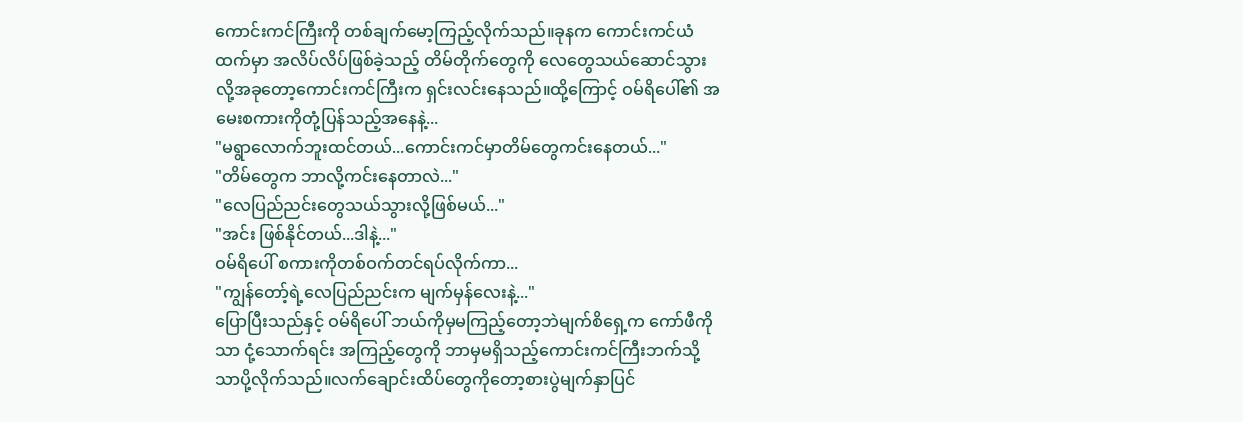ကောင်းကင်ကြီးကို တစ်ချက်မော့ကြည့်လိုက်သည်။ခုနက ကောင်းကင်ယံထက်မှာ အလိပ်လိပ်ဖြစ်ခဲ့သည့် တိမ်တိုက်တွေကို လေတွေသယ်ဆောင်သွားလို့အခုတော့ကောင်းကင်ကြီးက ရှင်းလင်းနေသည်။ထို့ကြောင့် ဝမ်ရိပေါ်၏ အမေးစကားကိုတုံ့ပြန်သည့်အနေနဲ့...
"မရွာလောက်ဘူးထင်တယ်...ကောင်းကင်မှာတိမ်တွေကင်းနေတယ်..."
"တိမ်တွေက ဘာလို့ကင်းနေတာလဲ..."
"လေပြည်ညင်းတွေသယ်သွားလို့ဖြစ်မယ်..."
"အင်း ဖြစ်နိုင်တယ်...ဒါနဲ့..."
ဝမ်ရိပေါ် စကားကိုတစ်ဝက်တင်ရပ်လိုက်ကာ...
"ကျွန်တော့်ရဲ့လေပြည်ညင်းက မျက်မှန်လေးနဲ့..."
ပြောပြီးသည်နှင့် ဝမ်ရိပေါ် ဘယ်ကိုမှမကြည့်တော့ဘဲမျက်စိရှေ့က ကော်ဖီကိုသာ ငုံ့သောက်ရင်း အကြည့်တွေကို ဘာမှမရှိသည့်ကောင်းကင်ကြီးဘက်သို့သာပို့လိုက်သည်။လက်ချောင်းထိပ်တွေကိုတော့စားပွဲမျက်နှာပြင်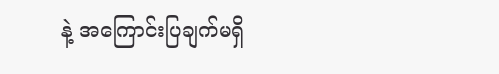နဲ့ အကြောင်းပြချက်မရှိ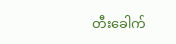တီးခေါက်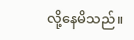လို့နေမိသည်။